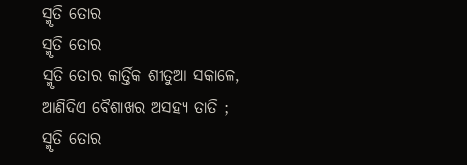ସ୍ମୃତି ତୋର
ସ୍ମୃତି ତୋର
ସ୍ମୃତି ତୋର କାର୍ତ୍ତିକ ଶୀତୁଆ ସକାଳେ,
ଆଣିଦିଏ ବୈଶାଖର ଅସହ୍ୟ ତାତି ;
ସ୍ମୃତି ତୋର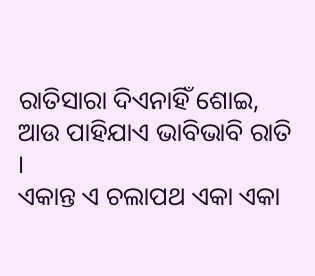ରାତିସାରା ଦିଏନାହିଁ ଶୋଇ,
ଆଉ ପାହିଯାଏ ଭାବିଭାବି ରାତି ।
ଏକାନ୍ତ ଏ ଚଲାପଥ ଏକା ଏକା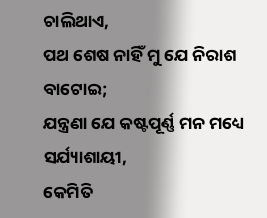ଚାଲିଥାଏ,
ପଥ ଶେଷ ନାହିଁ ମୁ ଯେ ନିରାଶ ବାଟୋଇ;
ଯନ୍ତ୍ରଣା ଯେ କଷ୍ଟପୂର୍ଣ୍ଣ ମନ ମଧ୍ୟେ ସର୍ଯ୍ୟାଶାୟୀ,
କେମିତି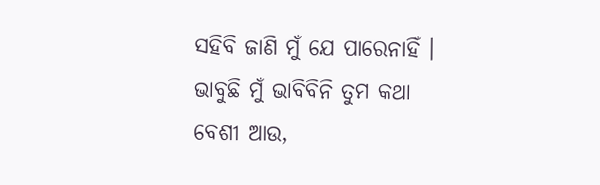ସହିବି ଜାଣି ମୁଁ ଯେ ପାରେନାହିଁ ।
ଭାବୁଛି ମୁଁ ଭାବିବିନି ତୁମ କଥା ବେଶୀ ଆଉ,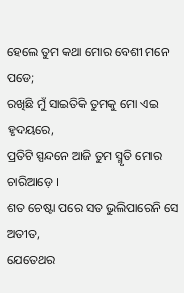ହେଲେ ତୁମ କଥା ମୋର ବେଶୀ ମନେ ପଡେ;
ରଖିଛି ମୁଁ ସାଇତିକି ତୁମକୁ ମୋ ଏଇ ହୃଦୟରେ,
ପ୍ରତିଟି ସ୍ପନ୍ଦନେ ଆଜି ତୁମ ସ୍ମୃତି ମୋର ଚାରିଆଡ଼େ ।
ଶତ ଚେଷ୍ଟା ପରେ ସତ ଭୁଲିପାରେନି ସେ ଅତୀତ,
ଯେତେଥର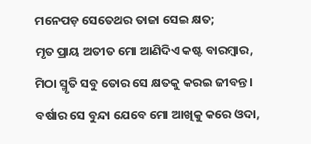ମନେପଡ଼ ସେତେଥର ତାଜା ସେଇ କ୍ଷତ;
ମୃତ ପ୍ରାୟ ଅତୀତ ମୋ ଆଣିଦିଏ କଷ୍ଟ ବାରମ୍ବାର,
ମିଠା ସ୍ମୃତି ସବୁ ତୋର ସେ କ୍ଷତକୁ କରଇ ଜୀବନ୍ତ ।
ବର୍ଷାର ସେ ବୁନ୍ଦା ଯେବେ ମୋ ଆଖିକୁ କରେ ଓଦା,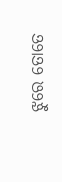ଝୁରେ ତୋତେ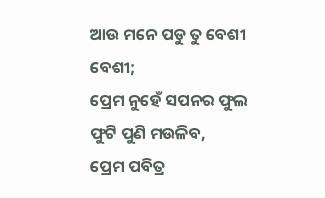ଆଉ ମନେ ପଡୁ ତୁ ବେଶୀ ବେଶୀ;
ପ୍ରେମ ନୁହେଁ ସପନର ଫୁଲ ଫୁଟି ପୁଣି ମଉଳିବ,
ପ୍ରେମ ପବିତ୍ର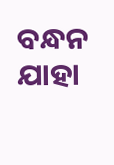ବନ୍ଧନ ଯାହା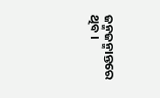ଜନ୍ମଜନ୍ମାନ୍ତରେ ଥିବ ।